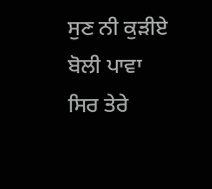ਸੁਣ ਨੀ ਕੁੜੀਏ ਬੋਲੀ ਪਾਵਾ ਸਿਰ ਤੇਰੇ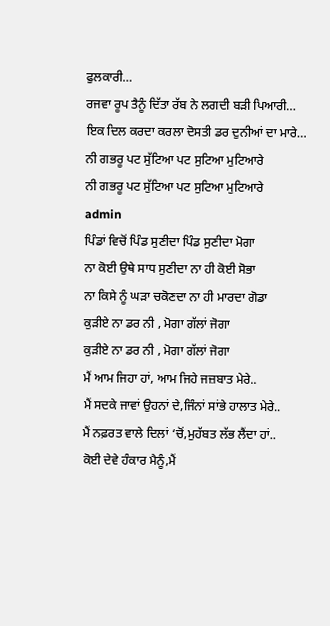ਫੁਲਕਾਰੀ…
ਰਜਵਾ ਰੂਪ ਤੈਨੂੰ ਦਿੱਤਾ ਰੱਬ ਨੇ ਲਗਦੀ ਬੜੀ ਪਿਆਰੀ…
ਇਕ ਦਿਲ ਕਰਦਾ ਕਰਲਾ ਦੋਸਤੀ ਡਰ ਦੁਨੀਆਂ ਦਾ ਮਾਰੇ…
ਨੀ ਗਭਰੂ ਪਟ ਸੁੱਟਿਆ ਪਟ ਸੁਟਿਆ ਮੁਟਿਆਰੇ
ਨੀ ਗਭਰੂ ਪਟ ਸੁੱਟਿਆ ਪਟ ਸੁਟਿਆ ਮੁਟਿਆਰੇ
admin
ਪਿੰਡਾਂ ਵਿਚੋਂ ਪਿੰਡ ਸੁਣੀਦਾ ਪਿੰਡ ਸੁਣੀਦਾ ਮੋਗਾ
ਨਾ ਕੋਈ ਉਥੇ ਸਾਧ ਸੁਣੀਦਾ ਨਾ ਹੀ ਕੋਈ ਸੋਭਾ
ਨਾ ਕਿਸੇ ਨੂੰ ਘੜਾ ਚਕੋਣਦਾ ਨਾ ਹੀ ਮਾਰਦਾ ਗੋਡਾ
ਕੁੜੀਏ ਨਾ ਡਰ ਨੀ , ਮੋਗਾ ਗੱਲਾਂ ਜੋਗਾ
ਕੁੜੀਏ ਨਾ ਡਰ ਨੀ , ਮੋਗਾ ਗੱਲਾਂ ਜੋਗਾ
ਮੈਂ ਆਮ ਜਿਹਾ ਹਾਂ, ਆਮ ਜਿਹੇ ਜਜ਼ਬਾਤ ਮੇਰੇ..
ਮੈਂ ਸਦਕੇ ਜਾਵਾਂ ਉਹਨਾਂ ਦੇ,ਜਿੰਨਾਂ ਸਾਂਭੇ ਹਾਲਾਤ ਮੇਰੇ..
ਮੈਂ ਨਫ਼ਰਤ ਵਾਲੇ ਦਿਲਾਂ ‘ਚੋਂ,ਮੁਹੱਬਤ ਲੱਭ ਲੈਂਦਾ ਹਾਂ..
ਕੋਈ ਦੇਵੇ ਹੰਕਾਰ ਮੈਨੂੰ,ਮੈਂ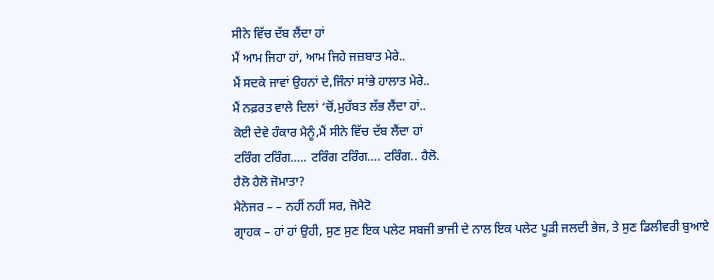ਸੀਨੇ ਵਿੱਚ ਦੱਬ ਲੈਂਦਾ ਹਾਂ
ਮੈਂ ਆਮ ਜਿਹਾ ਹਾਂ, ਆਮ ਜਿਹੇ ਜਜ਼ਬਾਤ ਮੇਰੇ..
ਮੈਂ ਸਦਕੇ ਜਾਵਾਂ ਉਹਨਾਂ ਦੇ,ਜਿੰਨਾਂ ਸਾਂਭੇ ਹਾਲਾਤ ਮੇਰੇ..
ਮੈਂ ਨਫ਼ਰਤ ਵਾਲੇ ਦਿਲਾਂ ‘ਚੋਂ,ਮੁਹੱਬਤ ਲੱਭ ਲੈਂਦਾ ਹਾਂ..
ਕੋਈ ਦੇਵੇ ਹੰਕਾਰ ਮੈਨੂੰ,ਮੈਂ ਸੀਨੇ ਵਿੱਚ ਦੱਬ ਲੈਂਦਾ ਹਾਂ
ਟਰਿੰਗ ਟਰਿੰਗ….. ਟਰਿੰਗ ਟਰਿੰਗ…. ਟਰਿੰਗ.. ਹੈਲੋ.
ਹੈਲੋ ਹੈਲੋ ਜੋਮਾਤਾ?
ਮੈਨੇਜਰ – – ਨਹੀਂ ਨਹੀਂ ਸਰ, ਜੋਮੈਟੋ
ਗ੍ਰਾਹਕ – ਹਾਂ ਹਾਂ ਉਹੀ, ਸੁਣ ਸੁਣ ਇਕ ਪਲੇਟ ਸਬਜੀ ਭਾਜੀ ਦੇ ਨਾਲ ਇਕ ਪਲੇਟ ਪੂੜੀ ਜਲਦੀ ਭੇਜ, ਤੇ ਸੁਣ ਡਿਲੀਵਰੀ ਬੁਆਏ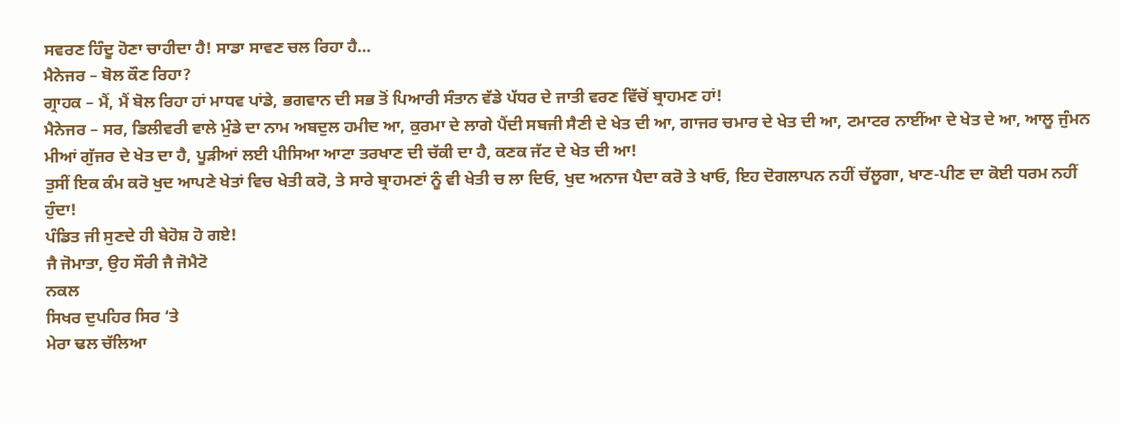ਸਵਰਣ ਹਿੰਦੂ ਹੋਣਾ ਚਾਹੀਦਾ ਹੈ! ਸਾਡਾ ਸਾਵਣ ਚਲ ਰਿਹਾ ਹੈ…
ਮੈਨੇਜਰ – ਬੋਲ ਕੌਣ ਰਿਹਾ?
ਗ੍ਰਾਹਕ – ਮੈਂ, ਮੈਂ ਬੋਲ ਰਿਹਾ ਹਾਂ ਮਾਧਵ ਪਾਂਡੇ, ਭਗਵਾਨ ਦੀ ਸਭ ਤੋਂ ਪਿਆਰੀ ਸੰਤਾਨ ਵੱਡੇ ਪੱਧਰ ਦੇ ਜਾਤੀ ਵਰਣ ਵਿੱਚੋਂ ਬ੍ਰਾਹਮਣ ਹਾਂ!
ਮੈਨੇਜਰ – ਸਰ, ਡਿਲੀਵਰੀ ਵਾਲੇ ਮੁੰਡੇ ਦਾ ਨਾਮ ਅਬਦੁਲ ਹਮੀਦ ਆ, ਕੁਰਮਾ ਦੇ ਲਾਗੇ ਪੈਂਦੀ ਸਬਜੀ ਸੈਣੀ ਦੇ ਖੇਤ ਦੀ ਆ, ਗਾਜਰ ਚਮਾਰ ਦੇ ਖੇਤ ਦੀ ਆ, ਟਮਾਟਰ ਨਾਈਂਆ ਦੇ ਖੇਤ ਦੇ ਆ, ਆਲੂ ਜੁੰਮਨ ਮੀਆਂ ਗੁੱਜਰ ਦੇ ਖੇਤ ਦਾ ਹੈ, ਪੂੜੀਆਂ ਲਈ ਪੀਸਿਆ ਆਟਾ ਤਰਖਾਣ ਦੀ ਚੱਕੀ ਦਾ ਹੈ, ਕਣਕ ਜੱਟ ਦੇ ਖੇਤ ਦੀ ਆ!
ਤੁਸੀਂ ਇਕ ਕੰਮ ਕਰੋ ਖੁਦ ਆਪਣੇ ਖੇਤਾਂ ਵਿਚ ਖੇਤੀ ਕਰੋ, ਤੇ ਸਾਰੇ ਬ੍ਰਾਹਮਣਾਂ ਨੂੰ ਵੀ ਖੇਤੀ ਚ ਲਾ ਦਿਓ, ਖੁਦ ਅਨਾਜ ਪੈਦਾ ਕਰੋ ਤੇ ਖਾਓ, ਇਹ ਦੋਗਲਾਪਨ ਨਹੀਂ ਚੱਲੂਗਾ, ਖਾਣ-ਪੀਣ ਦਾ ਕੋਈ ਧਰਮ ਨਹੀਂ ਹੁੰਦਾ!
ਪੰਡਿਤ ਜੀ ਸੁਣਦੇ ਹੀ ਬੇਹੋਸ਼ ਹੋ ਗਏ!
ਜੈ ਜੋਮਾਤਾ, ਉਹ ਸੌਰੀ ਜੈ ਜੋਮੈਟੋ
ਨਕਲ
ਸਿਖਰ ਦੁਪਹਿਰ ਸਿਰ ‘ਤੇ
ਮੇਰਾ ਢਲ ਚੱਲਿਆ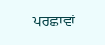ਪਰਛਾਵਾਂ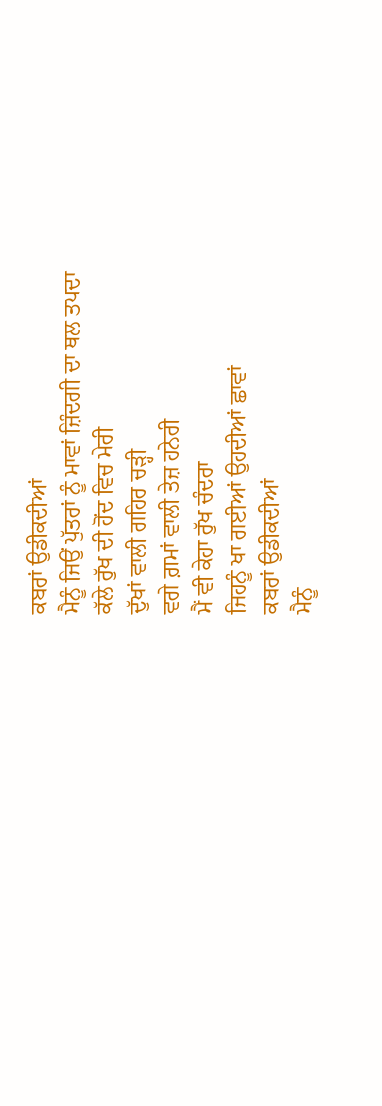ਕਬਰਾਂ ਉਡੀਕਦੀਆਂ
ਮੈਨੂੰ ਜਿਉਂ ਪੁੱਤਰਾਂ ਨੂੰ ਮਾਵਾਂ ਜ਼ਿੰਦਗੀ ਦਾ ਥਲ ਤਪਦਾ
ਕੱਲੇ ਰੁੱਖ ਦੀ ਹੋਂਦ ਵਿਚ ਮੇਰੀ
ਦੁੱਖਾਂ ਵਾਲੀ ਗਹਿਰ ਚੜ੍ਹੀ
ਵਗੇ ਗ਼ਮਾਂ ਵਾਲੀ ਤੇਜ਼ ਹਨੇਰੀ
ਮੈਂ ਵੀ ਕੇਹਾ ਰੁੱਖ ਚੰਦਰਾ
ਜਿਹਨੂੰ ਖਾ ਗਈਆਂ ਉਹਦੀਆਂ ਛਾਵਾਂ
ਕਬਰਾਂ ਉਡੀਕਦੀਆਂ
ਮੈਨੂੰ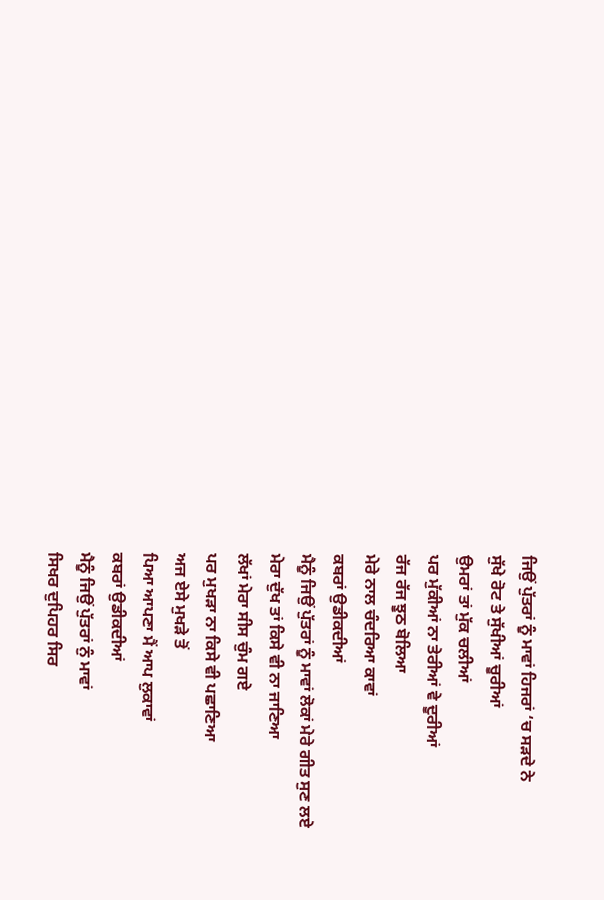ਜਿਉਂ ਪੁੱਤਰਾਂ ਨੂੰ ਮਾਵਾਂ ਹਿਜਰਾਂ ‘ਚ ਸੜਦੇ ਨੇ
ਸੁੱਖੇ ਰੋਟ ਤੇ ਸੁੱਖੀਆਂ ਚੂਰੀਆਂ
ਉਮਰਾਂ ਤਾਂ ਮੁੱਕ ਚਲੀਆਂ
ਪਰ ਮੁੱਕੀਆਂ ਨਾ ਤੇਰੀਆਂ ਵੇ ਦੂਰੀਆਂ
ਰੱਜ ਰੱਜ ਝੂਠ ਬੋਲਿਆ
ਮੇਰੇ ਨਾਲ ਚੰਦਰਿਆ ਕਾਵਾਂ
ਕਬਰਾਂ ਉਡੀਕਦੀਆਂ
ਮੈਨੂੰ ਜਿਉਂ ਪੁੱਤਰਾਂ ਨੂੰ ਮਾਵਾਂ ਲੋਕਾਂ ਮੇਰੇ ਗੀਤ ਸੁਣ ਲਏ
ਮੇਰਾ ਦੁੱਖ ਤਾਂ ਕਿਸੇ ਵੀ ਨਾ ਜਾਣਿਆ
ਲੱਖਾਂ ਮੇਰਾ ਸੀਸ ਚੁੰਮ ਗਏ
ਪਰ ਮੁਖੜਾ ਨਾ ਕਿਸੇ ਵੀ ਪਛਾਣਿਆ
ਅਜ ਏਸੇ ਮੁਖੜੇ ਤੋਂ
ਪਿਆ ਆਪਣਾ ਮੈਂ ਆਪ ਲੁਕਾਵਾਂ
ਕਬਰਾਂ ਉਡੀਕਦੀਆਂ
ਮੈਨੂੰ ਜਿਉਂ ਪੁੱਤਰਾਂ ਨੁੰ ਮਾਵਾਂ
ਸਿਖਰ ਦੁਪਿਹਰ ਸਿਰ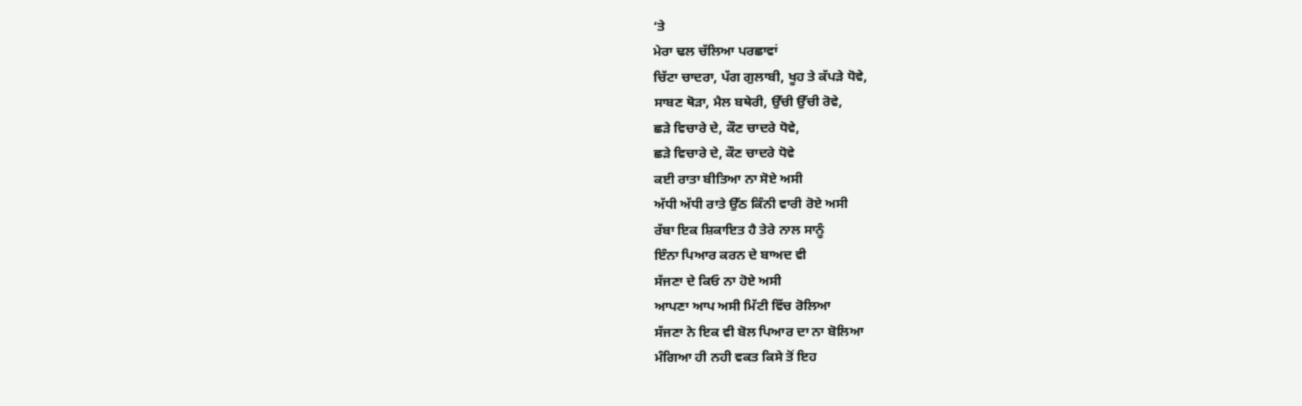‘ਤੇ
ਮੇਰਾ ਢਲ ਚੱਲਿਆ ਪਰਛਾਵਾਂ
ਚਿੱਟਾ ਚਾਦਰਾ, ਪੱਗ ਗੁਲਾਬੀ, ਖੂਹ ਤੇ ਕੱਪੜੇ ਧੋਵੇ,
ਸਾਬਣ ਥੋੜਾ, ਮੈਲ ਬਥੇਰੀ, ਉੱਚੀ ਉੱਚੀ ਰੋਵੇ,
ਛੜੇ ਵਿਚਾਰੇ ਦੇ, ਕੌਣ ਚਾਦਰੇ ਧੋਵੇ,
ਛੜੇ ਵਿਚਾਰੇ ਦੇ, ਕੌਣ ਚਾਦਰੇ ਧੋਵੇ
ਕਈ ਰਾਤਾ ਬੀਤਿਆ ਨਾ ਸੋਏ ਅਸੀ
ਅੱਧੀ ਅੱਧੀ ਰਾਤੇ ਉੱਠ ਕਿੰਨੀ ਵਾਰੀ ਰੋਏ ਅਸੀ
ਰੱਬਾ ਇਕ ਸ਼ਿਕਾਇਤ ਹੈ ਤੇਰੇ ਨਾਲ ਸਾਨੂੰ
ਇੰਨਾ ਪਿਆਰ ਕਰਨ ਦੇ ਬਾਅਦ ਵੀ
ਸੱਜਣਾ ਦੇ ਕਿਓ ਨਾ ਹੋਏ ਅਸੀ
ਆਪਣਾ ਆਪ ਅਸੀ ਮਿੱਟੀ ਵਿੱਚ ਰੋਲਿਆ
ਸੱਜਣਾ ਨੇ ਇਕ ਵੀ ਬੋਲ ਪਿਆਰ ਦਾ ਨਾ ਬੋਲਿਆ
ਮੰਗਿਆ ਹੀ ਨਹੀ ਵਕਤ ਕਿਸੇ ਤੋਂ ਇਹ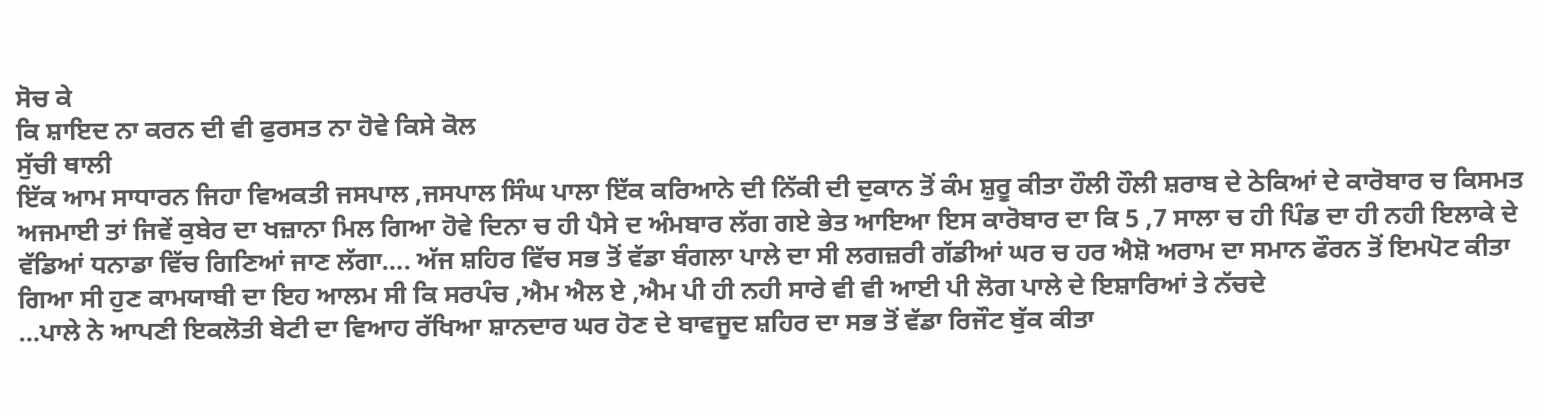ਸੋਚ ਕੇ
ਕਿ ਸ਼ਾਇਦ ਨਾ ਕਰਨ ਦੀ ਵੀ ਫੁਰਸਤ ਨਾ ਹੋਵੇ ਕਿਸੇ ਕੋਲ
ਸੁੱਚੀ ਥਾਲੀ
ਇੱਕ ਆਮ ਸਾਧਾਰਨ ਜਿਹਾ ਵਿਅਕਤੀ ਜਸਪਾਲ ,ਜਸਪਾਲ ਸਿੰਘ ਪਾਲਾ ਇੱਕ ਕਰਿਆਨੇ ਦੀ ਨਿੱਕੀ ਦੀ ਦੁਕਾਨ ਤੋਂ ਕੰਮ ਸ਼ੁਰੂ ਕੀਤਾ ਹੌਲੀ ਹੌਲੀ ਸ਼ਰਾਬ ਦੇ ਠੇਕਿਆਂ ਦੇ ਕਾਰੋਬਾਰ ਚ ਕਿਸਮਤ ਅਜਮਾਈ ਤਾਂ ਜਿਵੇਂ ਕੁਬੇਰ ਦਾ ਖਜ਼ਾਨਾ ਮਿਲ ਗਿਆ ਹੋਵੇ ਦਿਨਾ ਚ ਹੀ ਪੈਸੇ ਦ ਅੰਮਬਾਰ ਲੱਗ ਗਏ ਭੇਤ ਆਇਆ ਇਸ ਕਾਰੋਬਾਰ ਦਾ ਕਿ 5 ,7 ਸਾਲਾ ਚ ਹੀ ਪਿੰਡ ਦਾ ਹੀ ਨਹੀ ਇਲਾਕੇ ਦੇ ਵੱਡਿਆਂ ਧਨਾਡਾ ਵਿੱਚ ਗਿਣਿਆਂ ਜਾਣ ਲੱਗਾ…. ਅੱਜ ਸ਼ਹਿਰ ਵਿੱਚ ਸਭ ਤੋਂ ਵੱਡਾ ਬੰਗਲਾ ਪਾਲੇ ਦਾ ਸੀ ਲਗਜ਼ਰੀ ਗੱਡੀਆਂ ਘਰ ਚ ਹਰ ਐਸ਼ੋ ਅਰਾਮ ਦਾ ਸਮਾਨ ਫੌਰਨ ਤੋਂ ਇਮਪੋਟ ਕੀਤਾ ਗਿਆ ਸੀ ਹੁਣ ਕਾਮਯਾਬੀ ਦਾ ਇਹ ਆਲਮ ਸੀ ਕਿ ਸਰਪੰਚ ,ਐਮ ਐਲ ਏ ,ਐਮ ਪੀ ਹੀ ਨਹੀ ਸਾਰੇ ਵੀ ਵੀ ਆਈ ਪੀ ਲੋਗ ਪਾਲੇ ਦੇ ਇਸ਼ਾਰਿਆਂ ਤੇ ਨੱਚਦੇ
…ਪਾਲੇ ਨੇ ਆਪਣੀ ਇਕਲੋਤੀ ਬੇਟੀ ਦਾ ਵਿਆਹ ਰੱਖਿਆ ਸ਼ਾਨਦਾਰ ਘਰ ਹੋਣ ਦੇ ਬਾਵਜੂਦ ਸ਼ਹਿਰ ਦਾ ਸਭ ਤੋਂ ਵੱਡਾ ਰਿਜੌਟ ਬੁੱਕ ਕੀਤਾ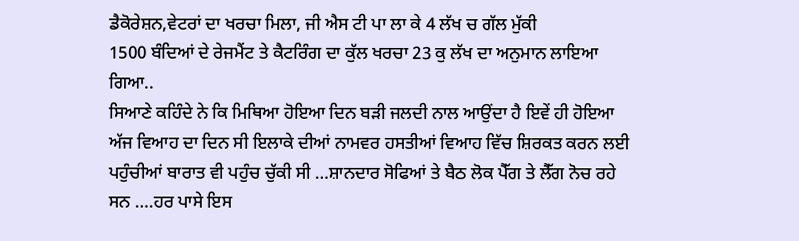ਡੈਕੋਰੇਸ਼ਨ,ਵੇਟਰਾਂ ਦਾ ਖਰਚਾ ਮਿਲਾ, ਜੀ ਐਸ ਟੀ ਪਾ ਲਾ ਕੇ 4 ਲੱਖ ਚ ਗੱਲ ਮੁੱਕੀ
1500 ਬੰਦਿਆਂ ਦੇ ਰੇਜਮੈਂਟ ਤੇ ਕੈਟਰਿੰਗ ਦਾ ਕੁੱਲ ਖਰਚਾ 23 ਕੁ ਲੱਖ ਦਾ ਅਨੁਮਾਨ ਲਾਇਆ ਗਿਆ..
ਸਿਆਣੇ ਕਹਿੰਦੇ ਨੇ ਕਿ ਮਿਥਿਆ ਹੋਇਆ ਦਿਨ ਬੜੀ ਜਲਦੀ ਨਾਲ ਆਉਂਦਾ ਹੈ ਇਵੇਂ ਹੀ ਹੋਇਆ ਅੱਜ ਵਿਆਹ ਦਾ ਦਿਨ ਸੀ ਇਲਾਕੇ ਦੀਆਂ ਨਾਮਵਰ ਹਸਤੀਆਂ ਵਿਆਹ ਵਿੱਚ ਸ਼ਿਰਕਤ ਕਰਨ ਲਈ ਪਹੁੰਚੀਆਂ ਬਾਰਾਤ ਵੀ ਪਹੁੰਚ ਚੁੱਕੀ ਸੀ …ਸ਼ਾਨਦਾਰ ਸੋਫਿਆਂ ਤੇ ਬੈਠ ਲੋਕ ਪੈੱਗ ਤੇ ਲੈੱਗ ਨੋਚ ਰਹੇ ਸਨ ….ਹਰ ਪਾਸੇ ਇਸ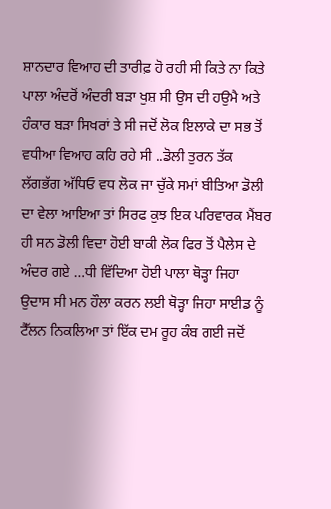ਸ਼ਾਨਦਾਰ ਵਿਆਹ ਦੀ ਤਾਰੀਫ਼ ਹੋ ਰਹੀ ਸੀ ਕਿਤੇ ਨਾ ਕਿਤੇ ਪਾਲਾ ਅੰਦਰੋਂ ਅੰਦਰੀ ਬੜਾ ਖੁਸ਼ ਸੀ ਉਸ ਦੀ ਹਉਮੈ ਅਤੇ ਹੰਕਾਰ ਬੜਾ ਸਿਖਰਾਂ ਤੇ ਸੀ ਜਦੋਂ ਲੋਕ ਇਲਾਕੇ ਦਾ ਸਭ ਤੋਂ ਵਧੀਆ ਵਿਆਹ ਕਹਿ ਰਹੇ ਸੀ ..ਡੋਲੀ ਤੁਰਨ ਤੱਕ ਲੱਗਭੱਗ ਅੱਧਿਓ ਵਧ ਲੋਕ ਜਾ ਚੁੱਕੇ ਸਮਾਂ ਬੀਤਿਆ ਡੋਲੀ ਦਾ ਵੇਲਾ ਆਇਆ ਤਾਂ ਸਿਰਫ ਕੁਝ ਇਕ ਪਰਿਵਾਰਕ ਮੈਂਬਰ ਹੀ ਸਨ ਡੋਲੀ ਵਿਦਾ ਹੋਈ ਬਾਕੀ ਲੋਕ ਫਿਰ ਤੋਂ ਪੈਲੇਸ ਦੇ ਅੰਦਰ ਗਏ …ਧੀ ਵਿੱਦਿਆ ਹੋਈ ਪਾਲਾ ਥੋੜ੍ਹਾ ਜਿਹਾ ਉਦਾਸ ਸੀ ਮਨ ਹੌਲਾ ਕਰਨ ਲਈ ਥੋੜ੍ਹਾ ਜਿਹਾ ਸਾਈਡ ਨੂੰ ਟੈੱਲਨ ਨਿਕਲਿਆ ਤਾਂ ਇੱਕ ਦਮ ਰੂਹ ਕੰਬ ਗਈ ਜਦੋਂ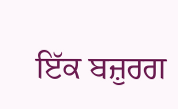ਇੱਕ ਬਜ਼ੁਰਗ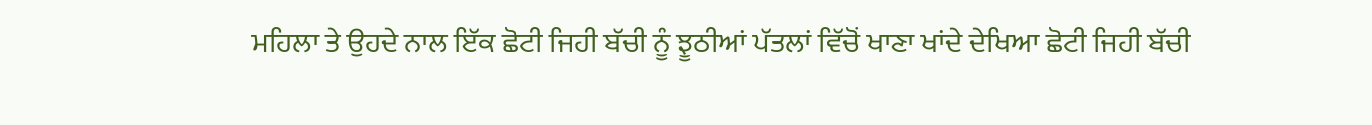ਮਹਿਲਾ ਤੇ ਉਹਦੇ ਨਾਲ ਇੱਕ ਛੋਟੀ ਜਿਹੀ ਬੱਚੀ ਨੂੰ ਝੂਠੀਆਂ ਪੱਤਲਾਂ ਵਿੱਚੋਂ ਖਾਣਾ ਖਾਂਦੇ ਦੇਖਿਆ ਛੋਟੀ ਜਿਹੀ ਬੱਚੀ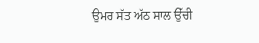ਉਮਰ ਸੱਤ ਅੱਠ ਸਾਲ ਉੱਚੀ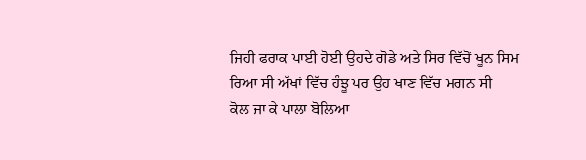ਜਿਹੀ ਫਰਾਕ ਪਾਈ ਹੋਈ ਉਹਦੇ ਗੋਡੇ ਅਤੇ ਸਿਰ ਵਿੱਚੋਂ ਖੂਨ ਸਿਮ ਰਿਆ ਸੀ ਅੱਖਾਂ ਵਿੱਚ ਹੰਝੂ ਪਰ ਉਹ ਖਾਣ ਵਿੱਚ ਮਗਨ ਸੀ
ਕੋਲ ਜਾ ਕੇ ਪਾਲਾ ਬੋਲਿਆ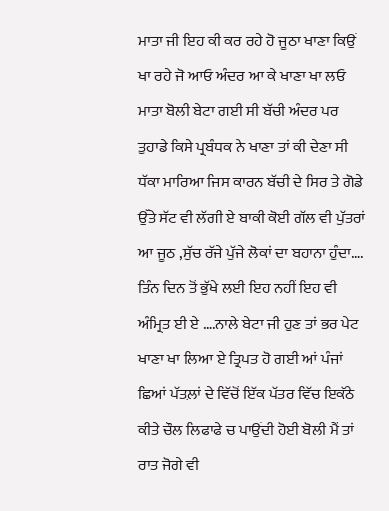ਮਾਤਾ ਜੀ ਇਹ ਕੀ ਕਰ ਰਹੇ ਹੋ ਜੂਠਾ ਖਾਣਾ ਕਿਉਂ ਖਾ ਰਹੇ ਜੋ ਆਓ ਅੰਦਰ ਆ ਕੇ ਖਾਣਾ ਖਾ ਲਓ ਮਾਤਾ ਬੋਲੀ ਬੇਟਾ ਗਈ ਸੀ ਬੱਚੀ ਅੰਦਰ ਪਰ ਤੁਹਾਡੇ ਕਿਸੇ ਪ੍ਰਬੰਧਕ ਨੇ ਖਾਣਾ ਤਾਂ ਕੀ ਦੇਣਾ ਸੀ ਧੱਕਾ ਮਾਰਿਆ ਜਿਸ ਕਾਰਨ ਬੱਚੀ ਦੇ ਸਿਰ ਤੇ ਗੋਡੇ ਉੱਤੇ ਸੱਟ ਵੀ ਲੱਗੀ ਏ ਬਾਕੀ ਕੋਈ ਗੱਲ ਵੀ ਪੁੱਤਰਾਂ ਆ ਜੂਠ ,ਸੁੱਚ ਰੱਜੇ ਪੁੱਜੇ ਲੋਕਾਂ ਦਾ ਬਹਾਨਾ ਹੁੰਦਾ…. ਤਿੰਨ ਦਿਨ ਤੋਂ ਭੁੱਖੇ ਲਈ ਇਹ ਨਹੀਂ ਇਹ ਵੀ ਅੰਮ੍ਰਿਤ ਈ ਏ ….ਨਾਲੇ ਬੇਟਾ ਜੀ ਹੁਣ ਤਾਂ ਭਰ ਪੇਟ ਖਾਣਾ ਖਾ ਲਿਆ ਏ ਤ੍ਰਿਪਤ ਹੋ ਗਈ ਆਂ ਪੰਜਾਂ ਛਿਆਂ ਪੱਤਲ਼ਾਂ ਦੇ ਵਿੱਚੋਂ ਇੱਕ ਪੱਤਰ ਵਿੱਚ ਇਕੱਠੇ ਕੀਤੇ ਚੌਲ ਲਿਫਾਫੇ ਚ ਪਾਉਂਦੀ ਹੋਈ ਬੋਲੀ ਮੈਂ ਤਾਂ ਰਾਤ ਜੋਗੇ ਵੀ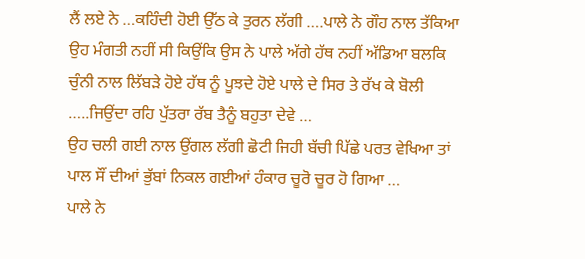ਲੈਂ ਲਏ ਨੇ …ਕਹਿੰਦੀ ਹੋਈ ਉੱਠ ਕੇ ਤੁਰਨ ਲੱਗੀ ….ਪਾਲੇ ਨੇ ਗੌਹ ਨਾਲ ਤੱਕਿਆ ਉਹ ਮੰਗਤੀ ਨਹੀਂ ਸੀ ਕਿਉਂਕਿ ਉਸ ਨੇ ਪਾਲੇ ਅੱਗੇ ਹੱਥ ਨਹੀਂ ਅੱਡਿਆ ਬਲਕਿ ਚੁੰਨੀ ਨਾਲ ਲਿੱਬੜੇ ਹੋਏ ਹੱਥ ਨੂੰ ਪੂਝਦੇ ਹੋਏ ਪਾਲੇ ਦੇ ਸਿਰ ਤੇ ਰੱਖ ਕੇ ਬੋਲੀ
…..ਜਿਉਂਦਾ ਰਹਿ ਪੁੱਤਰਾ ਰੱਬ ਤੈਨੂੰ ਬਹੁਤਾ ਦੇਵੇ …
ਉਹ ਚਲੀ ਗਈ ਨਾਲ ਉਂਗਲ ਲੱਗੀ ਛੋਟੀ ਜਿਹੀ ਬੱਚੀ ਪਿੱਛੇ ਪਰਤ ਵੇਖਿਆ ਤਾਂ ਪਾਲ ਸੌਂ ਦੀਆਂ ਭੁੱਬਾਂ ਨਿਕਲ ਗਈਆਂ ਹੰਕਾਰ ਚੂਰੋ ਚੂਰ ਹੋ ਗਿਆ …
ਪਾਲੇ ਨੇ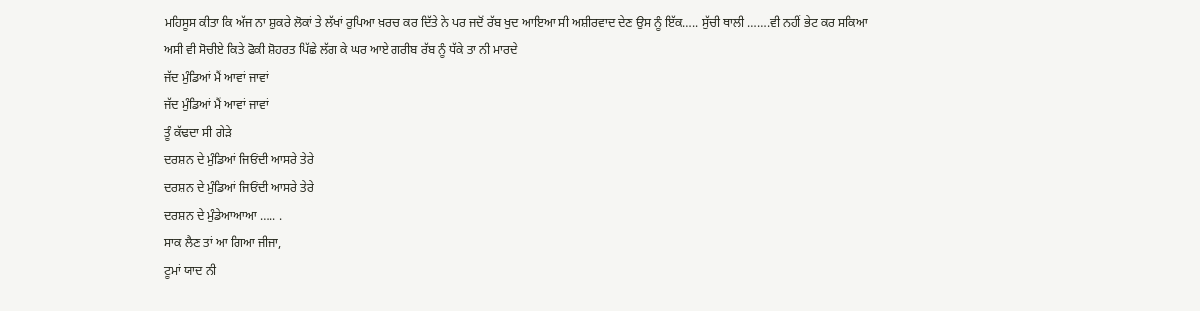ਮਹਿਸੂਸ ਕੀਤਾ ਕਿ ਅੱਜ ਨਾ ਸ਼ੁਕਰੇ ਲੋਕਾਂ ਤੇ ਲੱਖਾਂ ਰੁਪਿਆ ਖ਼ਰਚ ਕਰ ਦਿੱਤੇ ਨੇ ਪਰ ਜਦੋਂ ਰੱਬ ਖੁਦ ਆਇਆ ਸੀ ਅਸ਼ੀਰਵਾਦ ਦੇਣ ਉਸ ਨੂੰ ਇੱਕ….. ਸੁੱਚੀ ਥਾਲੀ …….ਵੀ ਨਹੀਂ ਭੇਟ ਕਰ ਸਕਿਆ
ਅਸੀ ਵੀ ਸੋਚੀਏ ਕਿਤੇ ਫੋਕੀ ਸ਼ੋਹਰਤ ਪਿੱਛੇ ਲੱਗ ਕੇ ਘਰ ਆਏ ਗਰੀਬ ਰੱਬ ਨੂੰ ਧੱਕੇ ਤਾ ਨੀ ਮਾਰਦੇ
ਜੱਦ ਮੁੰਡਿਆਂ ਮੈਂ ਆਵਾਂ ਜਾਵਾਂ
ਜੱਦ ਮੁੰਡਿਆਂ ਮੈਂ ਆਵਾਂ ਜਾਵਾਂ
ਤੂੰ ਕੱਢਦਾ ਸੀ ਗੇੜੇ
ਦਰਸ਼ਨ ਦੇ ਮੁੰਡਿਆਂ ਜਿਓਂਦੀ ਆਸਰੇ ਤੇਰੇ
ਦਰਸ਼ਨ ਦੇ ਮੁੰਡਿਆਂ ਜਿਓਂਦੀ ਆਸਰੇ ਤੇਰੇ
ਦਰਸ਼ਨ ਦੇ ਮੁੰਡੇਆਆਆ ….. .
ਸਾਕ ਲੈਣ ਤਾਂ ਆ ਗਿਆ ਜੀਜਾ,
ਟੂਮਾਂ ਯਾਦ ਨੀ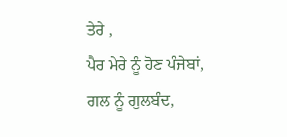ਤੇਰੇ ,
ਪੈਰ ਮੇਰੇ ਨੂੰ ਹੋਣ ਪੰਜੇਬਾਂ,
ਗਲ ਨੂੰ ਗੁਲਬੰਦ,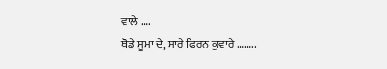ਵਾਲੇ ….
ਥੋਡੇ ਸੂਮਾ ਦੇ, ਸਾਰੇ ਫਿਰਨ ਕੁਵਾਰੇ ……..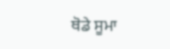ਥੋਡੇ ਸੂਮਾ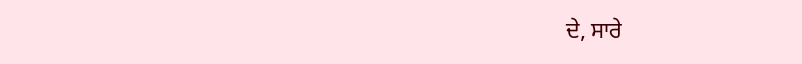ਦੇ, ਸਾਰੇ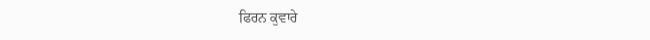ਫਿਰਨ ਕੁਵਾਰੇ